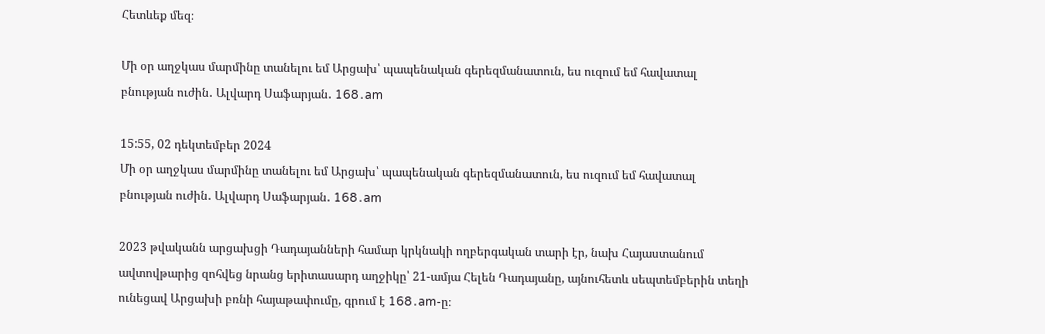Հետևեք մեզ։

Մի օր աղջկաս մարմինը տանելու եմ Արցախ՝ պապենական գերեզմանատուն, ես ուզում եմ հավատալ բնության ուժին․ Ալվարդ Սաֆարյան․ 168․am

15:55, 02 դեկտեմբեր 2024
Մի օր աղջկաս մարմինը տանելու եմ Արցախ՝ պապենական գերեզմանատուն, ես ուզում եմ հավատալ բնության ուժին․ Ալվարդ Սաֆարյան․ 168․am

2023 թվականն արցախցի Դադայանների համար կրկնակի ողբերգական տարի էր, նախ Հայաստանում ավտովթարից զոհվեց նրանց երիտասարդ աղջիկը՝ 21-ամյա Հելեն Դադայանը, այնուհետև սեպտեմբերին տեղի ունեցավ Արցախի բռնի հայաթափումը, գրում է 168․am-ը։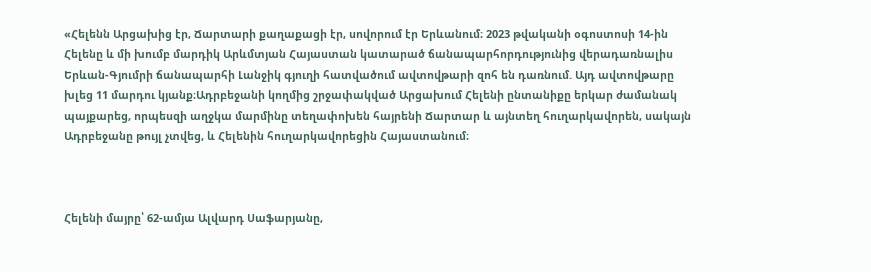«Հելենն Արցախից էր, Ճարտարի քաղաքացի էր, սովորում էր Երևանում։ 2023 թվականի օգոստոսի 14-ին Հելենը և մի խումբ մարդիկ Արևմտյան Հայաստան կատարած ճանապարհորդությունից վերադառնալիս Երևան-Գյումրի ճանապարհի Լանջիկ գյուղի հատվածում ավտովթարի զոհ են դառնում. Այդ ավտովթարը խլեց 11 մարդու կյանք։Ադրբեջանի կողմից շրջափակված Արցախում Հելենի ընտանիքը երկար ժամանակ պայքարեց, որպեսզի աղջկա մարմինը տեղափոխեն հայրենի Ճարտար և այնտեղ հուղարկավորեն, սակայն Ադրբեջանը թույլ չտվեց, և Հելենին հուղարկավորեցին Հայաստանում։



Հելենի մայրը՝ 62-ամյա Ալվարդ Սաֆարյանը,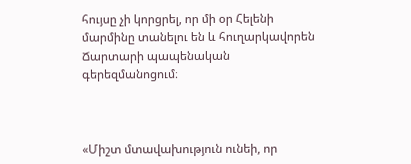հույսը չի կորցրել, որ մի օր Հելենի մարմինը տանելու են և հուղարկավորեն Ճարտարի պապենական գերեզմանոցում։



«Միշտ մտավախություն ունեի, որ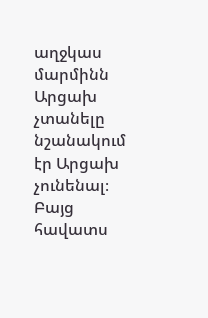աղջկաս մարմինն Արցախ չտանելը նշանակում էր Արցախ չունենալ։ Բայց հավատս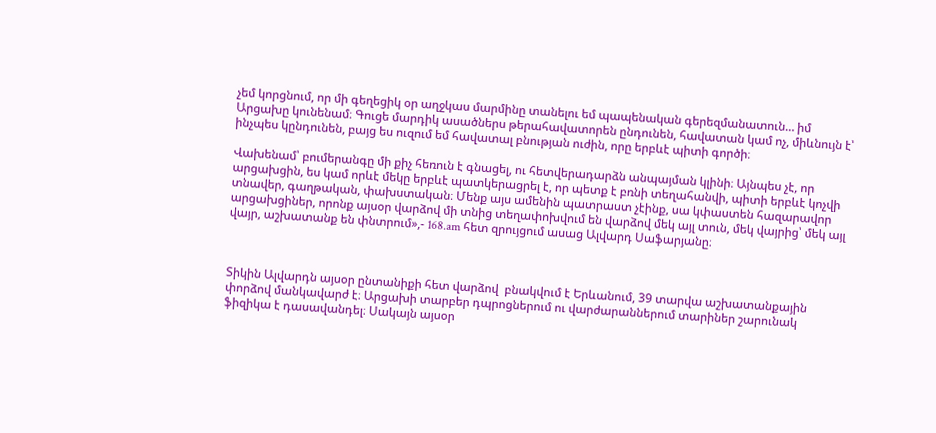չեմ կորցնում, որ մի գեղեցիկ օր աղջկաս մարմինը տանելու եմ պապենական գերեզմանատուն… իմ Արցախը կունենամ։ Գուցե մարդիկ ասածներս թերահավատորեն ընդունեն, հավատան կամ ոչ, միևնույն է՝ ինչպես կընդունեն, բայց ես ուզում եմ հավատալ բնության ուժին, որը երբևէ պիտի գործի։

Վախենամ՝ բումերանգը մի քիչ հեռուն է գնացել, ու հետվերադարձն անպայման կլինի։ Այնպես չէ, որ արցախցին, ես կամ որևէ մեկը երբևէ պատկերացրել է, որ պետք է բռնի տեղահանվի, պիտի երբևէ կոչվի տնավեր, գաղթական, փախստական։ Մենք այս ամենին պատրաստ չէինք, սա կփաստեն հազարավոր արցախցիներ, որոնք այսօր վարձով մի տնից տեղափոխվում են վարձով մեկ այլ տուն, մեկ վայրից՝ մեկ այլ վայր, աշխատանք են փնտրում»,- 168.am հետ զրույցում ասաց Ալվարդ Սաֆարյանը։



Տիկին Ալվարդն այսօր ընտանիքի հետ վարձով  բնակվում է Երևանում, 39 տարվա աշխատանքային փորձով մանկավարժ է։ Արցախի տարբեր դպրոցներում ու վարժարաններում տարիներ շարունակ ֆիզիկա է դասավանդել։ Սակայն այսօր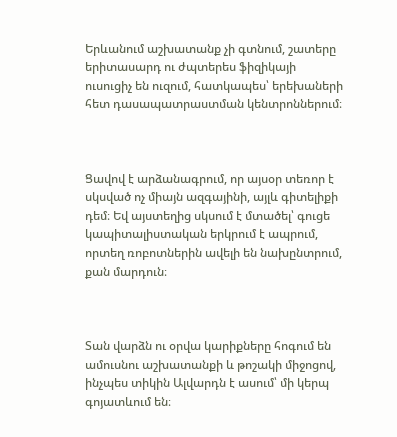Երևանում աշխատանք չի գտնում, շատերը երիտասարդ ու ժպտերես ֆիզիկայի ուսուցիչ են ուզում, հատկապես՝ երեխաների հետ դասապատրաստման կենտրոններում։



Ցավով է արձանագրում, որ այսօր տեռոր է սկսված ոչ միայն ազգայինի, այլև գիտելիքի դեմ։ Եվ այստեղից սկսում է մտածել՝ գուցե կապիտալիստական երկրում է ապրում, որտեղ ռոբոտներին ավելի են նախընտրում, քան մարդուն։



Տան վարձն ու օրվա կարիքները հոգում են ամուսնու աշխատանքի և թոշակի միջոցով, ինչպես տիկին Ալվարդն է ասում՝ մի կերպ գոյատևում են։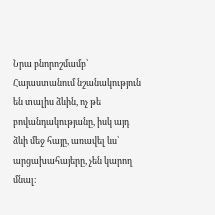Նրա բնորոշմամբ՝ Հայաստանում նշանակություն են տալիս ձևին, ոչ թե բովանդակությանը, իսկ այդ ձևի մեջ հայը, առավել ևս՝ արցախահայերը, չեն կարող մնալ։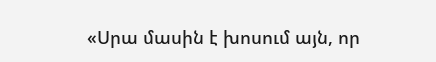«Սրա մասին է խոսում այն, որ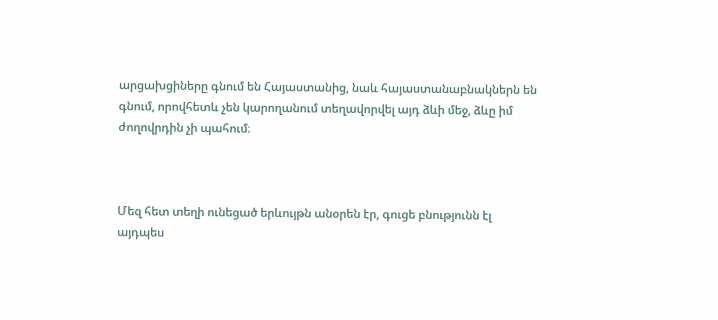արցախցիները գնում են Հայաստանից, նաև հայաստանաբնակներն են գնում, որովհետև չեն կարողանում տեղավորվել այդ ձևի մեջ, ձևը իմ ժողովրդին չի պահում։



Մեզ հետ տեղի ունեցած երևույթն անօրեն էր, գուցե բնությունն էլ այդպես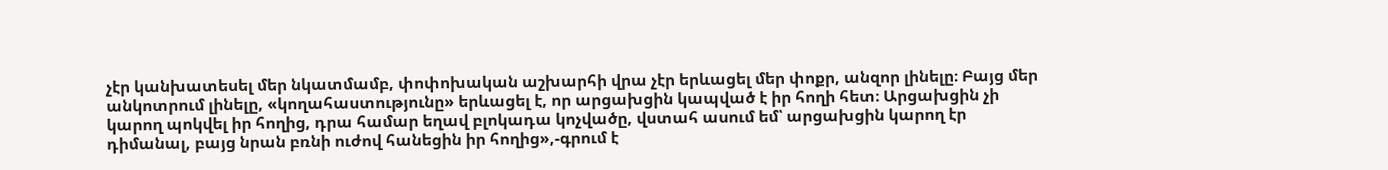չէր կանխատեսել մեր նկատմամբ, փոփոխական աշխարհի վրա չէր երևացել մեր փոքր, անզոր լինելը։ Բայց մեր անկոտրում լինելը, «կողահաստությունը» երևացել է, որ արցախցին կապված է իր հողի հետ։ Արցախցին չի կարող պոկվել իր հողից, դրա համար եղավ բլոկադա կոչվածը, վստահ ասում եմ՝ արցախցին կարող էր դիմանալ, բայց նրան բռնի ուժով հանեցին իր հողից»,-գրում է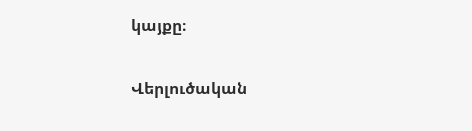կայքը։

Վերլուծական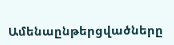Ամենաընթերցվածները